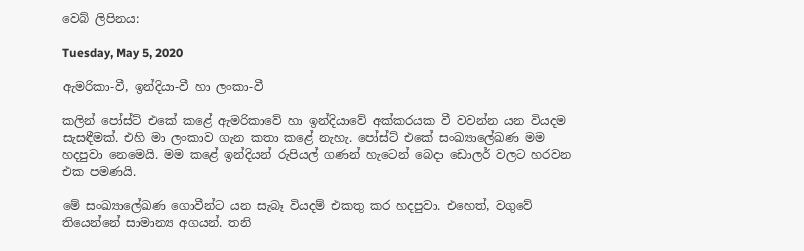වෙබ් ලිපිනය:

Tuesday, May 5, 2020

ඇමරිකා-වී, ඉන්දියා-වී හා ලංකා-වී

කලින් පෝස්ට් එකේ කළේ ඇමරිකාවේ හා ඉන්දියාවේ අක්කරයක වී වවන්න යන වියදම සැසඳීමක්. එහි මා ලංකාව ගැන කතා කළේ නැහැ. පෝස්ට් එකේ සංඛ්‍යාලේඛණ මම හදපුවා නෙමෙයි. මම කළේ ඉන්දියන් රුපියල් ගණන් හැටෙන් බෙදා ඩොලර් වලට හරවන එක පමණයි.

මේ සංඛ්‍යාලේඛණ ගොවීන්ට යන සැබෑ වියදම් එකතු කර හදපුවා. එහෙත්, වගුවේ  තියෙන්නේ සාමාන්‍ය අගයන්. තනි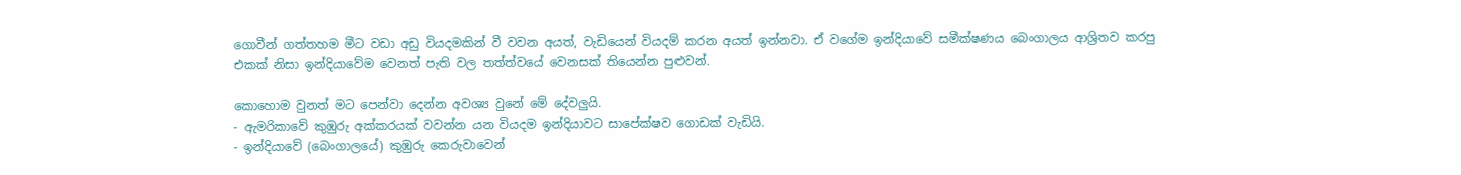ගොවීන් ගත්තහම මීට වඩා අඩු වියදමකින් වී වවන අයත්, වැඩියෙන් වියදම් කරන අයත් ඉන්නවා. ඒ වගේම ඉන්දියාවේ සමීක්ෂණය බෙංගාලය ආශ්‍රිතව කරපු එකක් නිසා ඉන්දියාවේම වෙනත් පැති වල තත්ත්වයේ වෙනසක් තියෙන්න පුළුවන්.

කොහොම වුනත් මට පෙන්වා දෙන්න අවශ්‍ය වුනේ මේ දේවලුයි.
- ඇමරිකාවේ කුඹුරු අක්කරයක් වවන්න යන වියදම ඉන්දියාවට සාපේක්ෂව ගොඩක් වැඩියි.
- ඉන්දියාවේ (බෙංගාලයේ) කුඹුරු කෙරුවාවෙන්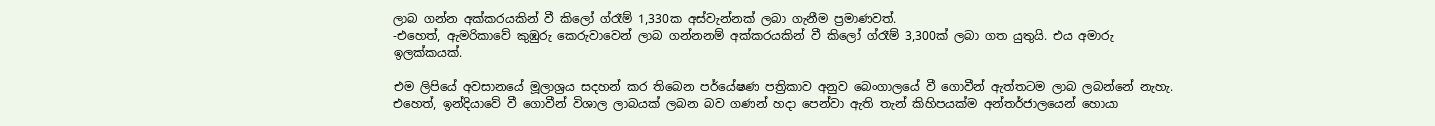ලාබ ගන්න අක්කරයකින් වී කිලෝ ග්රෑම් 1,330ක අස්වැන්නක් ලබා ගැනීම ප්‍රමාණවත්.
-එහෙත්, ඇමරිකාවේ කුඹුරු කෙරුවාවෙන් ලාබ ගන්නනම් අක්කරයකින් වී කිලෝ ග්රෑම් 3,300ක් ලබා ගත යුතුයි. එය අමාරු ඉලක්කයක්.

එම ලිපියේ අවසානයේ මූලාශ්‍රය සදහන් කර තිබෙන පර්යේෂණ පත්‍රිකාව අනුව බෙංගාලයේ වී ගොවීන් ඇත්තටම ලාබ ලබන්නේ නැහැ. එහෙත්, ඉන්දියාවේ වී ගොවීන් විශාල ලාබයක් ලබන බව ගණන් හදා පෙන්වා ඇති තැන් කිහිපයක්ම අන්තර්ජාලයෙන් හොයා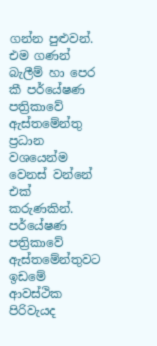ගන්න පුළුවන්. එම ගණන් බැලීම් හා පෙර කී පර්යේෂණ පත්‍රිකාවේ ඇස්තමේන්තු ප්‍රධාන වශයෙන්ම වෙනස් වන්නේ එක් කරුණකින්. පර්යේෂණ පත්‍රිකාවේ ඇස්තමේන්තුවට ඉඩමේ ආවස්ථික පිරිවැයද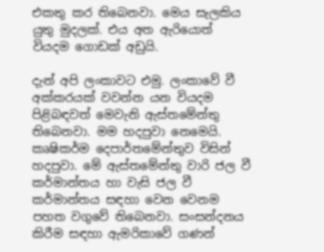එකතු කර තිබෙනවා. මෙය සැලකිය යුතු මුදලක්. එය අත ඇරියොත් වියදම ගොඩක් අඩුයි.

දැන් අපි ලංකාවට එමු. ලංකාවේ වී අක්කරයක් වවන්න යන වියදම පිළිබඳවත් මෙවැනි ඇස්තමේන්තු තිබෙනවා. මම හදපුවා නෙමෙයි. කෘෂිකර්ම දෙපාර්තමේන්තුව විසින් හදපුවා. මේ ඇස්තමේන්තු වාරි ජල වී කර්මාන්තය හා වැසි ජල වී කර්මාන්තය සඳහා වෙන වෙනම පහත වගුවේ තිබෙනවා. සංසන්දනය කිරීම සඳහා ඇමරිකාවේ ගණන්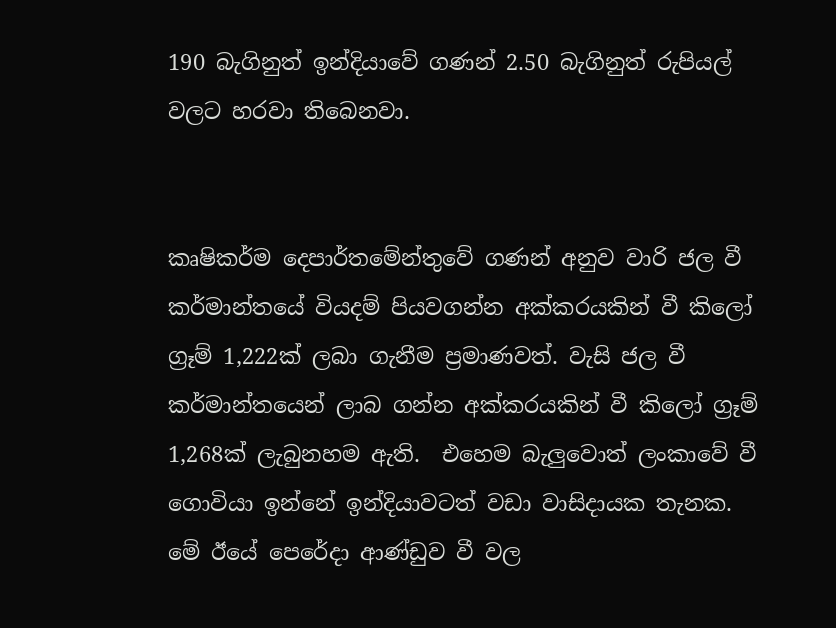190 බැගිනුත් ඉන්දියාවේ ගණන් 2.50 බැගිනුත් රුපියල් වලට හරවා තිබෙනවා.


කෘෂිකර්ම දෙපාර්තමේන්තුවේ ගණන් අනුව වාරි ජල වී කර්මාන්තයේ වියදම් පියවගන්න අක්කරයකින් වී කිලෝ ග්‍රෑම් 1,222ක් ලබා ගැනීම ප්‍රමාණවත්. වැසි ජල වී කර්මාන්තයෙන් ලාබ ගන්න අක්කරයකින් වී කිලෝ ග්‍රෑම් 1,268ක් ලැබුනහම ඇති.  එහෙම බැලුවොත් ලංකාවේ වී ගොවියා ඉන්නේ ඉන්දියාවටත් වඩා වාසිදායක තැනක. මේ ඊයේ පෙරේදා ආණ්ඩුව වී වල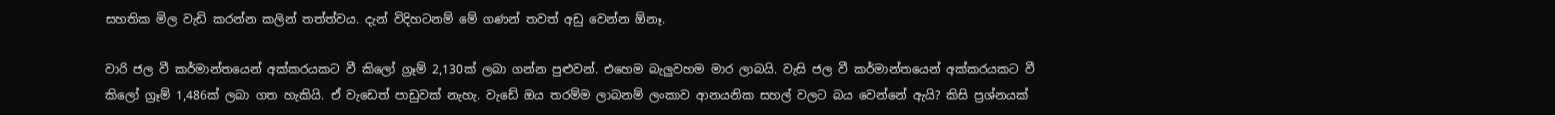සහතික මිල වැඩි කරන්න කලින් තත්ත්වය. දැන් විදිහටනම් මේ ගණන් තවත් අඩු වෙන්න ඕනෑ.

වාරි ජල වී කර්මාන්තයෙන් අක්කරයකට වී කිලෝ ග්‍රෑම් 2,130ක් ලබා ගන්න පුළුවන්. එහෙම බැලුවහම මාර ලාබයි. වැසි ජල වී කර්මාන්තයෙන් අක්කරයකට වී කිලෝ ග්‍රෑම් 1,486ක් ලබා ගත හැකියි. ඒ වැඩෙත් පාඩුවක් නැහැ. වැඩේ ඔය තරම්ම ලාබනම් ලංකාව ආනයනික සහල් වලට බය වෙන්නේ ඇයි? කිසි ප්‍රශ්නයක්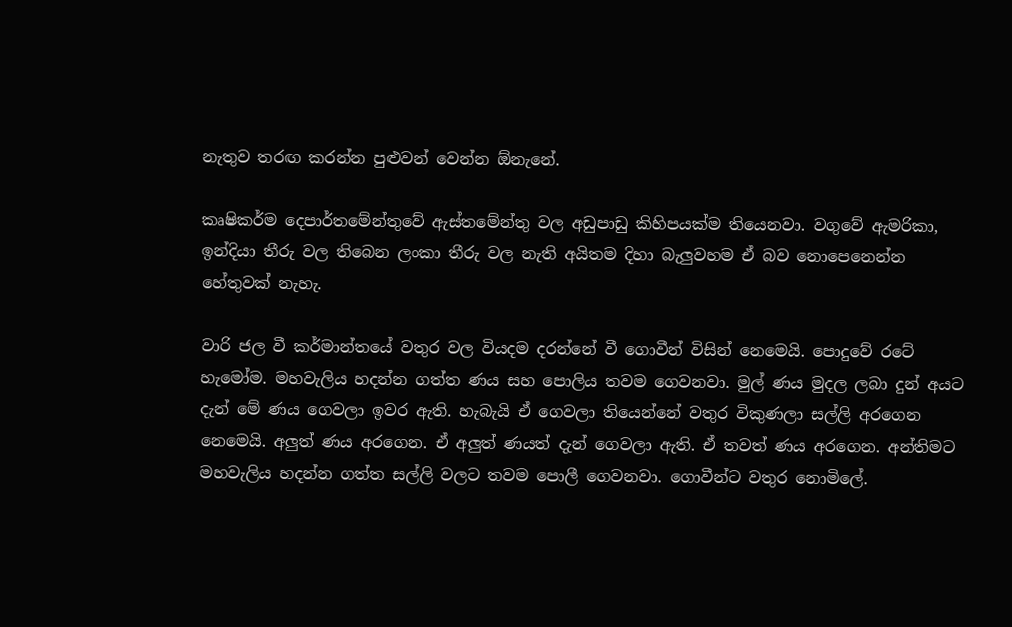නැතුව තරඟ කරන්න පුළුවන් වෙන්න ඕනැනේ.

කෘෂිකර්ම දෙපාර්තමේන්තුවේ ඇස්තමේන්තු වල අඩුපාඩු කිහිපයක්ම තියෙනවා. වගුවේ ඇමරිකා, ඉන්දියා තීරු වල තිබෙන ලංකා තීරු වල නැති අයිතම දිහා බැලුවහම ඒ බව නොපෙනෙන්න හේතුවක් නැහැ.

වාරි ජල වී කර්මාන්තයේ වතුර වල වියදම දරන්නේ වී ගොවීන් විසින් නෙමෙයි. පොදුවේ රටේ හැමෝම. මහවැලිය හදන්න ගත්ත ණය සහ පොලිය තවම ගෙවනවා. මුල් ණය මුදල ලබා දුන් අයට දැන් මේ ණය ගෙවලා ඉවර ඇති. හැබැයි ඒ ගෙවලා තියෙන්නේ වතුර විකුණලා සල්ලි අරගෙන නෙමෙයි. අලුත් ණය අරගෙන. ඒ අලුත් ණයත් දැන් ගෙවලා ඇති. ඒ තවත් ණය අරගෙන. අන්තිමට මහවැලිය හදන්න ගත්ත සල්ලි වලට තවම පොලී ගෙවනවා. ගොවීන්ට වතුර නොමිලේ.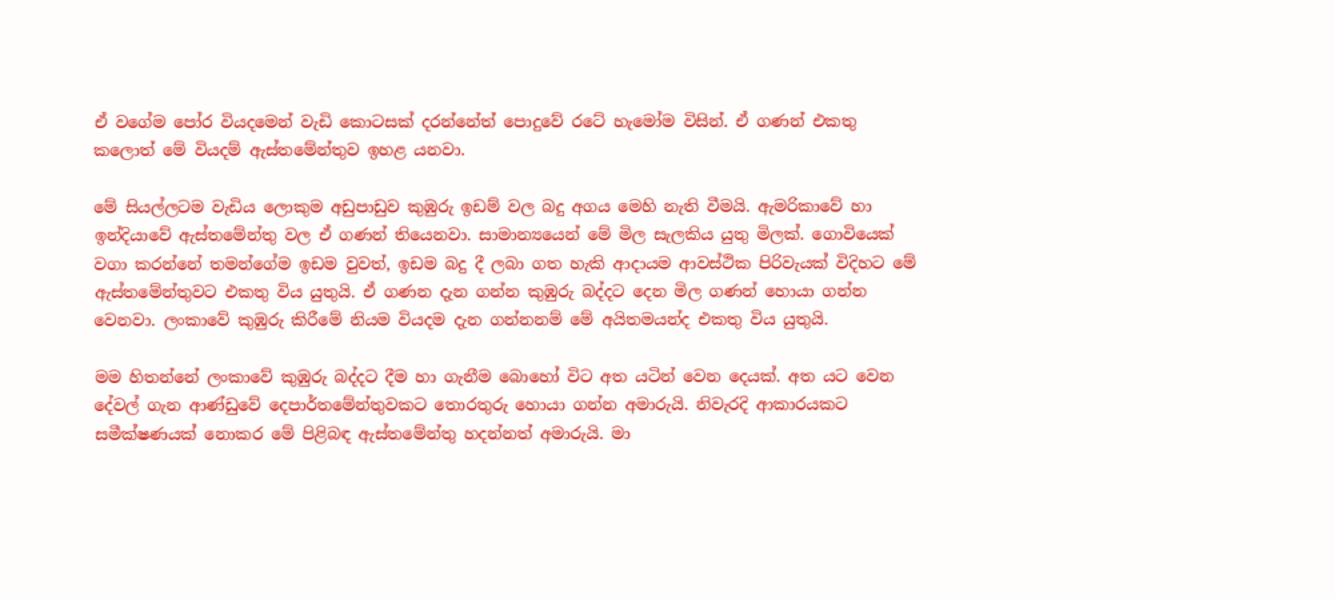ඒ වගේම පෝර වියදමෙන් වැඩි කොටසක් දරන්නේත් පොදුවේ රටේ හැමෝම විසින්. ඒ ගණන් එකතු කලොත් මේ වියදම් ඇස්තමේන්තුව ඉහළ යනවා.

මේ සියල්ලටම වැඩිය ලොකුම අඩුපාඩුව කුඹුරු ඉඩම් වල බදු අගය මෙහි නැති වීමයි. ඇමරිකාවේ හා ඉන්දියාවේ ඇස්තමේන්තු වල ඒ ගණන් තියෙනවා. සාමාන්‍යයෙන් මේ මිල සැලකිය යුතු මිලක්. ගොවියෙක් වගා කරන්නේ තමන්ගේම ඉඩම වුවත්, ඉඩම බදු දී ලබා ගත හැකි ආදායම ආවස්ථික පිරිවැයක් විදිහට මේ ඇස්තමේන්තුවට එකතු විය යුතුයි. ඒ ගණන දැන ගන්න කුඹුරු බද්දට දෙන මිල ගණන් හොයා ගන්න වෙනවා. ලංකාවේ කුඹුරු කිරීමේ නියම වියදම දැන ගන්නනම් මේ අයිතමයන්ද එකතු විය යුතුයි.

මම හිතන්නේ ලංකාවේ කුඹුරු බද්දට දීම හා ගැනීම බොහෝ විට අත යටින් වෙන දෙයක්. අත යට වෙන දේවල් ගැන ආණ්ඩුවේ දෙපාර්තමේන්තුවකට තොරතුරු හොයා ගන්න අමාරුයි. නිවැරදි ආකාරයකට සමීක්ෂණයක් නොකර මේ පිළිබඳ ඇස්තමේන්තු හදන්නත් අමාරුයි. මා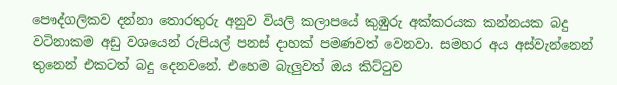පෞද්ගලිකව දන්නා තොරතුරු අනුව වියලි කලාපයේ කුඹුරු අක්කරයක කන්නයක බදු වටිනාකම අඩු වශයෙන් රුපියල් පනස් දාහක් පමණවත් වෙනවා. සමහර අය අස්වැන්නෙන් තුනෙන් එකටත් බදු දෙනවනේ. එහෙම බැලුවත් ඔය කිට්ටුව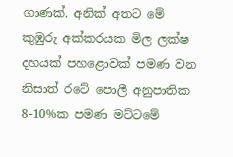ගාණක්. අනික් අතට මේ කුඹුරු අක්කරයක මිල ලක්ෂ දහයක් පහළොවක් පමණ වන නිසාත් රටේ පොලී අනුපාතික 8-10%ක පමණ මට්ටමේ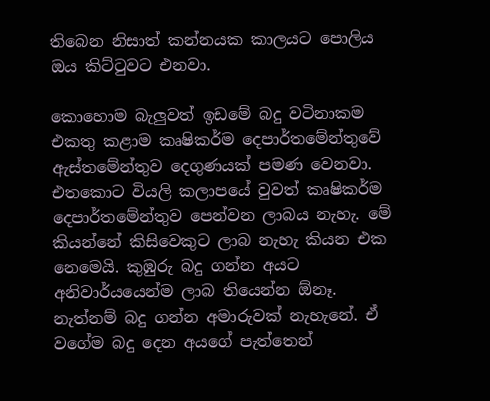තිබෙන නිසාත් කන්නයක කාලයට පොලිය ඔය කිට්ටුවට එනවා.

කොහොම බැලුවත් ඉඩමේ බදු වටිනාකම එකතු කළාම කෘෂිකර්ම දෙපාර්තමේන්තුවේ ඇස්තමේන්තුව දෙගුණයක් පමණ වෙනවා. එතකොට වියලි කලාපයේ වුවත් කෘෂිකර්ම දෙපාර්තමේන්තුව පෙන්වන ලාබය නැහැ. මේ කියන්නේ කිසිවෙකුට ලාබ නැහැ කියන එක නෙමෙයි. කුඹුරු බදු ගන්න අයට අනිවාර්යයෙන්ම ලාබ තියෙන්න ඕනෑ. නැත්නම් බදු ගන්න අමාරුවක් නැහැනේ. ඒ වගේම බදු දෙන අයගේ පැත්තෙන්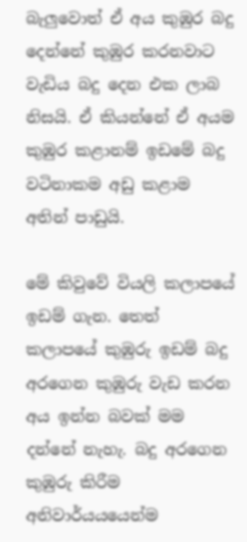බැලුවොත් ඒ අය කුඹුර බදු දෙන්නේ කුඹුර කරනවාට වැඩිය බදු දෙන එක ලාබ නිසයි. ඒ කියන්නේ ඒ අයම කුඹුර කළානම් ඉඩමේ බදු වටිනාකම අඩු කළාම අතින් පාඩුයි.

මේ කිවුවේ වියලි කලාපයේ ඉඩම් ගැන. තෙත් කලාපයේ කුඹුරු ඉඩම් බදු අරගෙන කුඹුරු වැඩ කරන අය ඉන්න බවක් මම දන්නේ නැහැ. බදු අරගෙන කුඹුරු කිරීම අනිවාර්යයයෙන්ම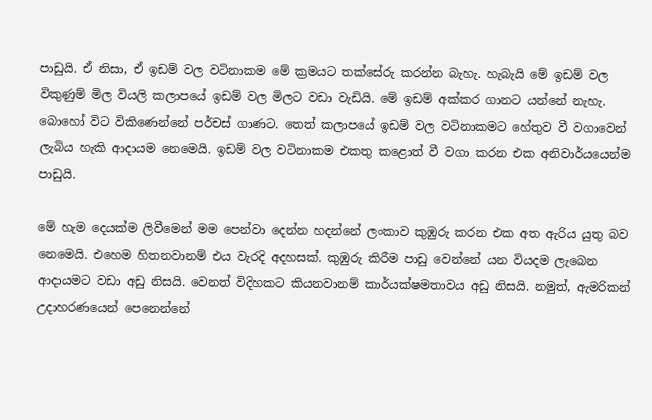පාඩුයි. ඒ නිසා, ඒ ඉඩම් වල වටිනාකම මේ ක්‍රමයට තක්සේරු කරන්න බැහැ. හැබැයි මේ ඉඩම් වල විකුණුම් මිල වියලි කලාපයේ ඉඩම් වල මිලට වඩා වැඩියි. මේ ඉඩම් අක්කර ගානට යන්නේ නැහැ. බොහෝ විට විකිණෙන්නේ පර්චස් ගාණට. තෙත් කලාපයේ ඉඩම් වල වටිනාකමට හේතුව වී වගාවෙන් ලැබිය හැකි ආදායම නෙමෙයි. ඉඩම් වල වටිනාකම එකතු කළොත් වී වගා කරන එක අනිවාර්යයෙන්ම පාඩුයි.

මේ හැම දෙයක්ම ලිවීමෙන් මම පෙන්වා දෙන්න හදන්නේ ලංකාව කුඹුරු කරන එක අත ඇරිය යුතු බව නෙමෙයි. එහෙම හිතනවානම් එය වැරදි අදහසක්. කුඹුරු කිරීම පාඩු වෙන්නේ යන වියදම ලැබෙන ආදායමට වඩා අඩු නිසයි. වෙනත් විදිහකට කියනවානම් කාර්යක්ෂමතාවය අඩු නිසයි. නමුත්, ඇමරිකන් උදාහරණයෙන් පෙනෙන්නේ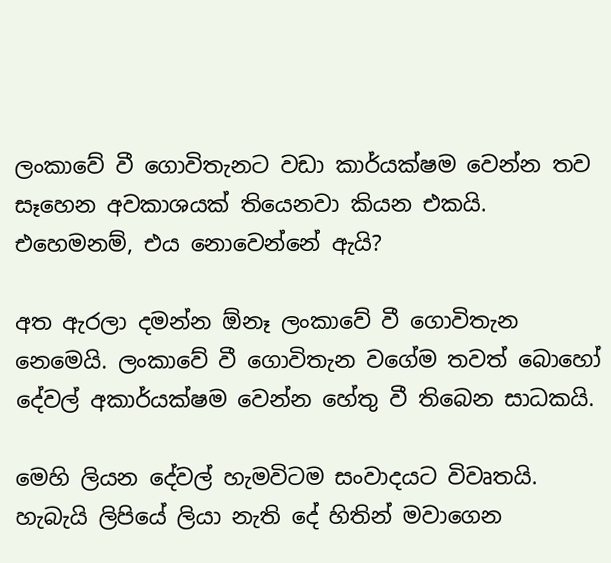ලංකාවේ වී ගොවිතැනට වඩා කාර්යක්ෂම වෙන්න තව සෑහෙන අවකාශයක් තියෙනවා කියන එකයි. එහෙමනම්, එය නොවෙන්නේ ඇයි?

අත ඇරලා දමන්න ඕනෑ ලංකාවේ වී ගොවිතැන නෙමෙයි. ලංකාවේ වී ගොවිතැන වගේම තවත් බොහෝ දේවල් අකාර්යක්ෂම වෙන්න හේතු වී තිබෙන සාධකයි.

මෙහි ලියන දේවල් හැමවිටම සංවාදයට විවෘතයි. හැබැයි ලිපියේ ලියා නැති දේ හිතින් මවාගෙන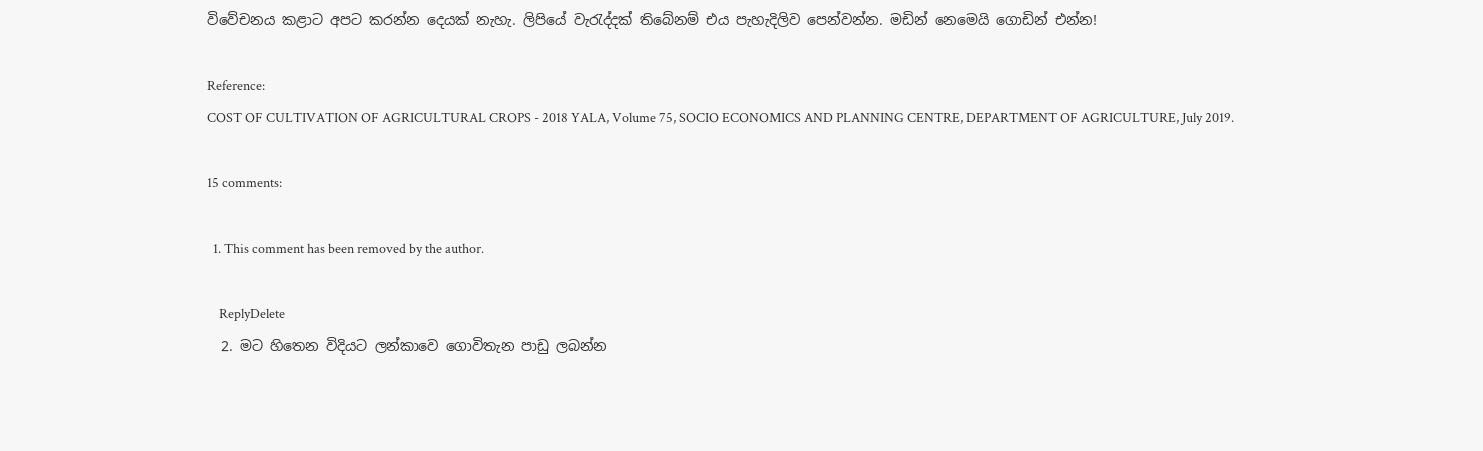විවේචනය කළාට අපට කරන්න දෙයක් නැහැ. ලිපියේ වැරැද්දක් තිබේනම් එය පැහැදිලිව පෙන්වන්න. මඩින් නෙමෙයි ගොඩින් එන්න!

Reference:
COST OF CULTIVATION OF AGRICULTURAL CROPS - 2018 YALA, Volume 75, SOCIO ECONOMICS AND PLANNING CENTRE, DEPARTMENT OF AGRICULTURE, July 2019.

15 comments:

  1. This comment has been removed by the author.

    ReplyDelete
  2. මට හිතෙන විදියට ලන්කාවෙ ගොවිතැන පාඩු ලබන්න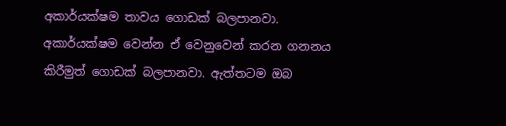අකාර්යක්ෂම තාවය ගොඩක් බලපානවා. අකාර්යක්ෂම වෙන්න ඒ වෙනුවෙන් කරන ගනනය කිරීමුත් ගොඩක් බලපානවා. ඇත්තටම ඔබ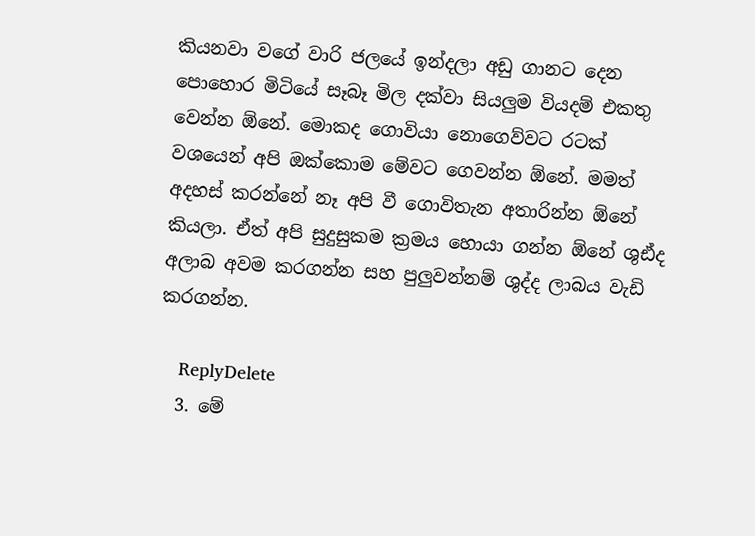කියනවා වගේ වාරි ජලයේ ඉන්දලා අඩු ගානට දෙන පොහොර මිටියේ සෑබෑ මිල දක්වා සියලුම වියදම් එකතු වෙන්න ඕනේ. මොකද ගොවියා නොගෙව්වට රටක් වශයෙන් අපි ඔක්කොම මේවට ගෙවන්න ඕනේ. මමත් අදහස් කරන්නේ නෑ අපි වී ගොවිතැන අතාරින්න ඕනේ කියලා. ඒත් අපි සුදුසුකම ක්‍රමය හොයා ගන්න ඕනේ ශුඪ්ද අලාබ අවම කරගන්න සහ පුලුවන්නම් ශුද්ද ලාබය වැඩි කරගන්න.

    ReplyDelete
  3. මේ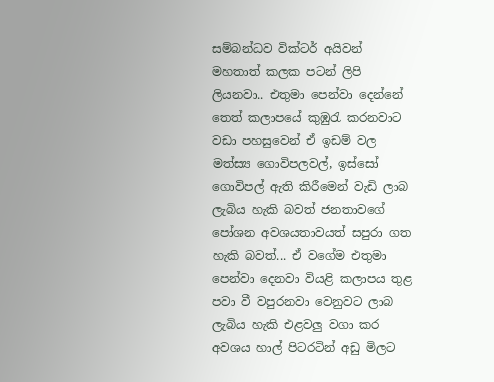සම්බන්ධව වික්ටර් අයිවන් මහතාත් කලක පටන් ලිපි ලියනවා.. එතුමා පෙන්වා දෙන්නේ තෙත් කලාපයේ කුඹුරැ කරනවාට වඩා පහසුවෙන් ඒ ඉඩම් වල මත්ස්‍ය ගොවිපලවල්, ඉස්සෝ ගොවිපල් ඇති කිරීමෙන් වැඩි ලාබ ලැබිය හැකි බවත් ජනතාවගේ පෝශන අවශයතාවයත් සපුරා ගත හැකි බවත්... ඒ වගේම එතුමා පෙන්වා දෙනවා වියළි කලාපය තුළ පවා වී වපුරනවා වෙනුවට ලාබ ලැබිය හැකි ‍එළවලු වගා කර අවශය හාල් පිටරටින් අඩු මිලට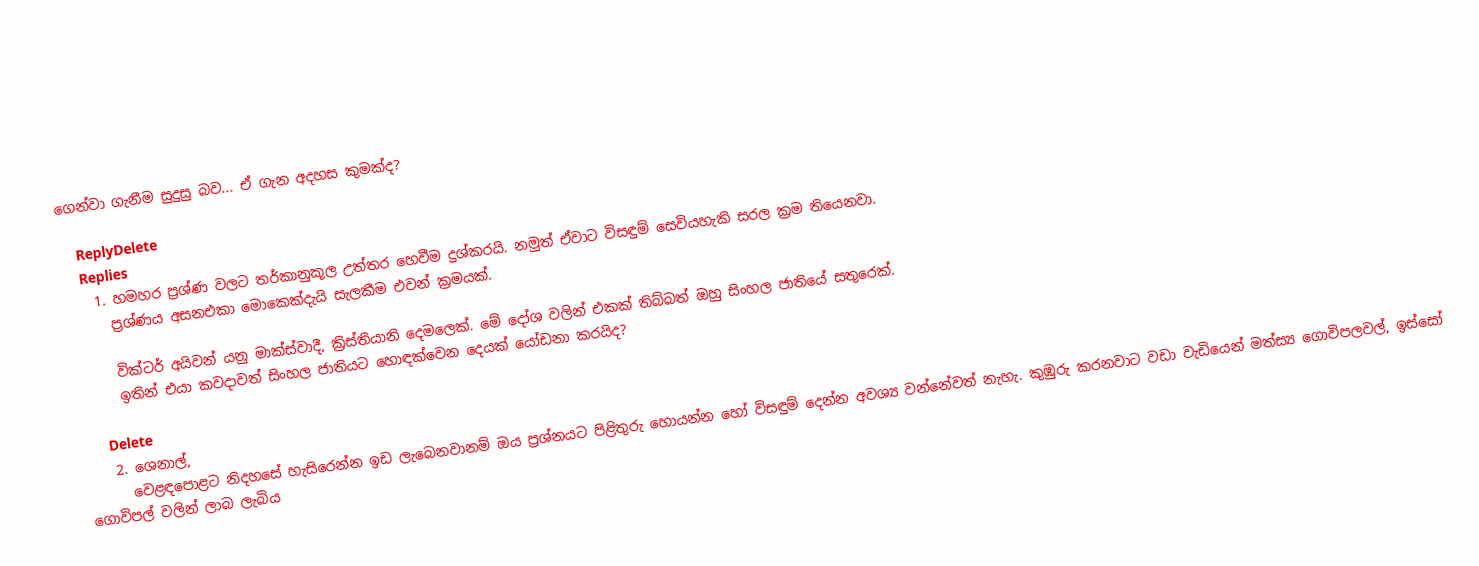ගෙන්වා ගැනීම සුදුසු බව... ඒ ගැන අදහස කුමක්ද?

    ReplyDelete
    Replies
    1. හමහර ප්‍රශ්ණ වලට තර්කානුකූල උත්තර හෙවීම දුශ්කරයි. නමුත් ඒවාට විසඳුම් සෙවියහැකි සරල ක්‍රම තියෙනවා.
      ප්‍රශ්ණය අසනඑකා මොකෙක්දැයි සැලකීම එවන් ක්‍රමයක්.

      වික්ටර් අයිවන් යනු මාක්ස්වාදී, ක්‍රිස්තියානි දෙමලෙක්. මේ දෝශ වලින් එකක් තිබ්බත් ඔහු සිංහල ජාතියේ සතුරෙක්.
      ඉතින් එයා කවදාවත් සිංහල ජාතියට හොඳක්වෙන දෙයක් යෝඩනා කරයිද?

      Delete
    2. ශෙනාල්,
      වෙළඳපොළට නිදහසේ හැසිරෙන්න ඉඩ ලැබෙනවානම් ඔය ප්‍රශ්නයට පිළිතුරු හොයන්න හෝ විසඳුම් දෙන්න අවශ්‍ය වන්නේවත් නැහැ. කුඹුරු කරනවාට වඩා වැඩියෙන් මත්ස්‍ය ගොවිපලවල්, ඉස්සෝ ගොවිපල් වලින් ලාබ ලැබිය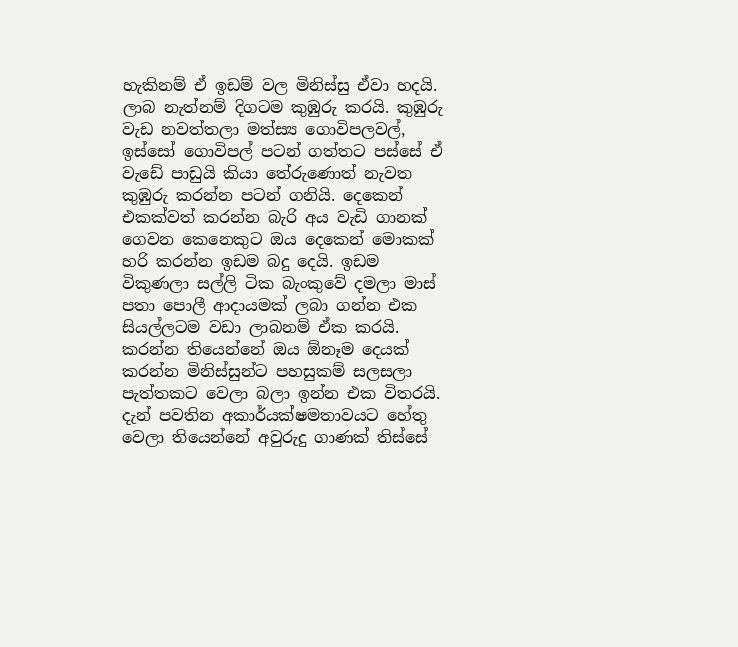හැකිනම් ඒ ඉඩම් වල මිනිස්සු ඒවා හදයි. ලාබ නැත්නම් දිගටම කුඹුරු කරයි. කුඹුරු වැඩ නවත්තලා මත්ස්‍ය ගොවිපලවල්, ඉස්සෝ ගොවිපල් පටන් ගත්තට පස්සේ ඒ වැඩේ පාඩුයි කියා තේරුණොත් නැවත කුඹුරු කරන්න පටන් ගනියි. දෙකෙන් එකක්වත් කරන්න බැරි අය වැඩි ගානක්‌ ගෙවන කෙනෙකුට ඔය දෙකෙන් මොකක් හරි කරන්න ඉඩම බදු දෙයි. ඉඩම විකුණලා සල්ලි ටික බැංකුවේ දමලා මාස් පතා පොලී ආදායමක් ලබා ගන්න එක සියල්ලටම වඩා ලාබනම් ඒක කරයි. කරන්න තියෙන්නේ ඔය ඕනෑම දෙයක් කරන්න මිනිස්සුන්ට පහසුකම් සලසලා පැත්තකට වෙලා බලා ඉන්න එක විතරයි. දැන් පවතින අකාර්යක්ෂමතාවයට හේතු වෙලා තියෙන්නේ අවුරුදු ගාණක් තිස්සේ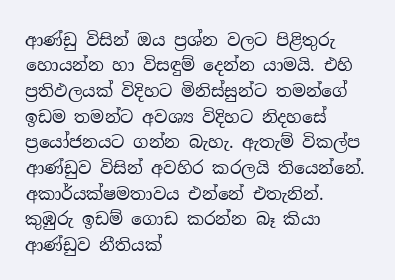ආණ්ඩු විසින් ඔය ප්‍රශ්න වලට පිළිතුරු හොයන්න හා විසඳුම් දෙන්න යාමයි. එහි ප්‍රතිඵලයක් විදිහට මිනිස්සුන්ට තමන්ගේ ඉඩම තමන්ට අවශ්‍ය විදිහට නිදහසේ ප්‍රයෝජනයට ගන්න බැහැ. ඇතැම් විකල්ප ආණ්ඩුව විසින් අවහිර කරලයි තියෙන්නේ. අකාර්යක්ෂමතාවය එන්නේ එතැනින්. කුඹුරු ඉඩම් ගොඩ කරන්න බෑ කියා ආණ්ඩුව නීතියක්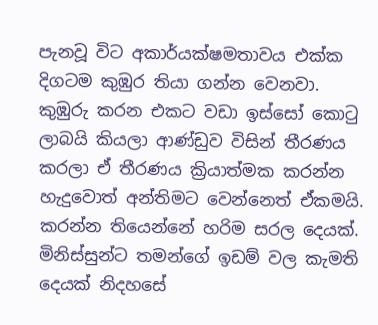පැනවූ විට අකාර්යක්ෂමතාවය එක්ක දිගටම කුඹුර තියා ගන්න වෙනවා. කුඹුරු කරන එකට වඩා ඉස්සෝ කොටු ලාබයි කියලා ආණ්ඩුව විසින් තීරණය කරලා ඒ තීරණය ක්‍රියාත්මක කරන්න හැදුවොත් අන්තිමට වෙන්නෙත් ඒකමයි. කරන්න තියෙන්නේ හරිම සරල දෙයක්. මිනිස්සුන්ට තමන්ගේ ඉඩම් වල කැමති දෙයක් නිදහසේ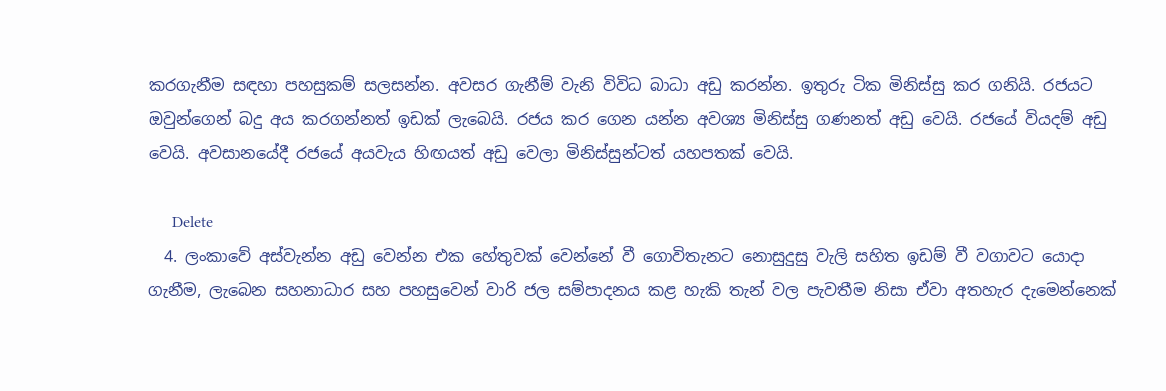කරගැනීම සඳහා පහසුකම් සලසන්න. අවසර ගැනීම් වැනි විවිධ බාධා අඩු කරන්න. ඉතුරු ටික මිනිස්සු කර ගනියි. රජයට ඔවුන්ගෙන් බදු අය කරගන්නත් ඉඩක් ලැබෙයි. රජය කර ගෙන යන්න අවශ්‍ය මිනිස්සු ගණනත් අඩු වෙයි. රජයේ වියදම් අඩු වෙයි. අවසානයේදී රජයේ අයවැය හිඟයත් අඩු වෙලා මිනිස්සුන්ටත් යහපතක් වෙයි.

      Delete
  4. ලංකාවේ අස්වැන්න අඩු වෙන්න එක හේතුවක් වෙන්නේ වී ගොවිතැනට නොසුදුසු වැලි සහිත ඉඩම් වී වගාවට යොදා ගැනීම, ලැබෙන සහනාධාර සහ පහසුවෙන් වාරි ජල සම්පාදනය කළ හැකි තැන් වල පැවතීම නිසා ඒවා අතහැර දැමෙන්නෙක්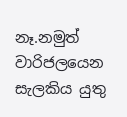නෑ.නමුත් වාරිජලයෙන සැලකිය යුතු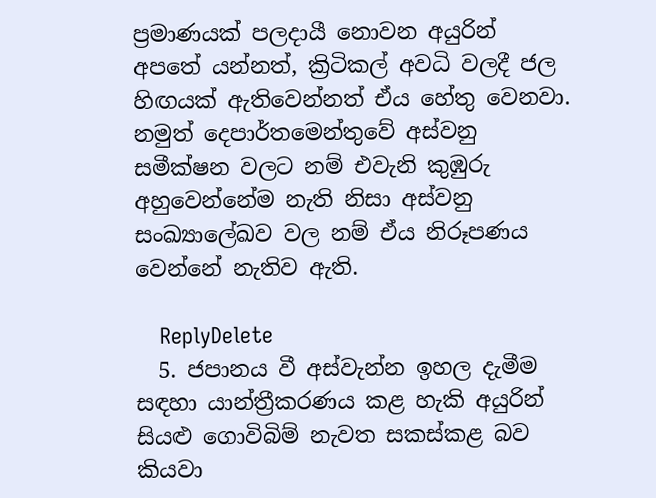ප්‍රමාණයක් පලදායී නොවන අයුරින් අපතේ යන්නත්, ක්‍රිටිකල් අවධි වලදී ජල හිඟයක් ඇතිවෙන්නත් ඒය හේතු වෙනවා. නමුත් දෙපාර්තමෙන්තුවේ අස්වනු සමීක්ෂන වලට නම් එවැනි කුඹුරු අහුවෙන්නේම නැති නිසා අස්වනු සංඛ්‍යාලේඛව වල නම් ඒය නිරූපණය වෙන්නේ නැතිව ඇති.

    ReplyDelete
  5. ජපානය වී අස්වැන්න ඉහල දැමීම සඳහා යාන්ත්‍රීකරණය කළ හැකි අයුරින් සියළු ගොවිබිම් නැවත සකස්කළ බව කියවා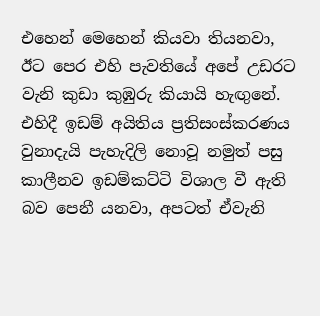එහෙන් මෙහෙන් කියවා තියනවා, ඊට පෙර එහි පැවතියේ අපේ උඩරට වැනි කුඩා කුඹුරු කියායි හැඟුනේ. එහිදී ඉඩම් අයිතිය ප්‍රතිසංස්කරණය වුනාදැයි පැහැදිලි නොවූ නමුත් පසු කාලීනව ඉඩම්කට්ටි විශාල වී ඇති බව පෙනී යනවා, අපටත් ඒවැනි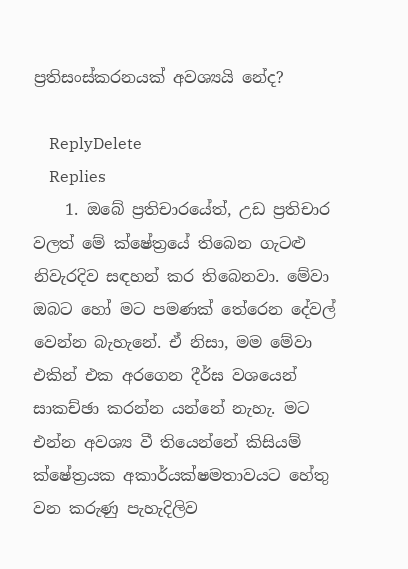ප්‍රතිසංස්කරනයක් අවශ්‍යයි නේද?

    ReplyDelete
    Replies
    1. ඔබේ ප්‍රතිචාරයේත්, උඩ ප්‍රතිචාර වලත් මේ ක්ෂේත්‍රයේ තිබෙන ගැටළු නිවැරදිව සඳහන් කර තිබෙනවා. මේවා ඔබට හෝ මට පමණක් තේරෙන දේවල් වෙන්න බැහැනේ. ඒ නිසා, මම මේවා එකින් එක අරගෙන දීර්ඝ වශයෙන් සාකච්ඡා කරන්න යන්නේ නැහැ. මට එන්න අවශ්‍ය වී තියෙන්නේ කිසියම් ක්ෂේත්‍රයක අකාර්යක්ෂමතාවයට හේතු වන කරුණු පැහැදිලිව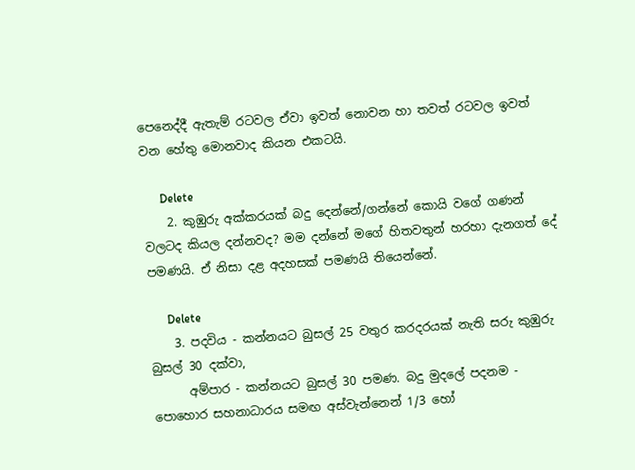පෙනෙද්දී ඇතැම් රටවල ඒවා ඉවත් නොවන හා තවත් රටවල ඉවත් වන හේතු මොනවාද කියන එකටයි.

      Delete
    2. කුඹුරු අක්කරයක් බදු දෙන්නේ/ගන්නේ කොයි වගේ ගණන් වලටද කියල දන්නවද? මම දන්නේ මගේ හිතවතුන් හරහා දැනගත් දේ පමණයි. ඒ නිසා දළ අදහසක් පමණයි තියෙන්නේ.

      Delete
    3. පදවිය - කන්නයට බුසල් 25 වතුර කරදරයක් නැති සරු කුඹුරු බුසල් 30 දක්වා,
      අම්පාර - කන්නයට බුසල් 30 පමණ. බදු මුදලේ පදනම - පොහොර සහනාධාරය සමඟ අස්වැන්නෙන් 1/3 හෝ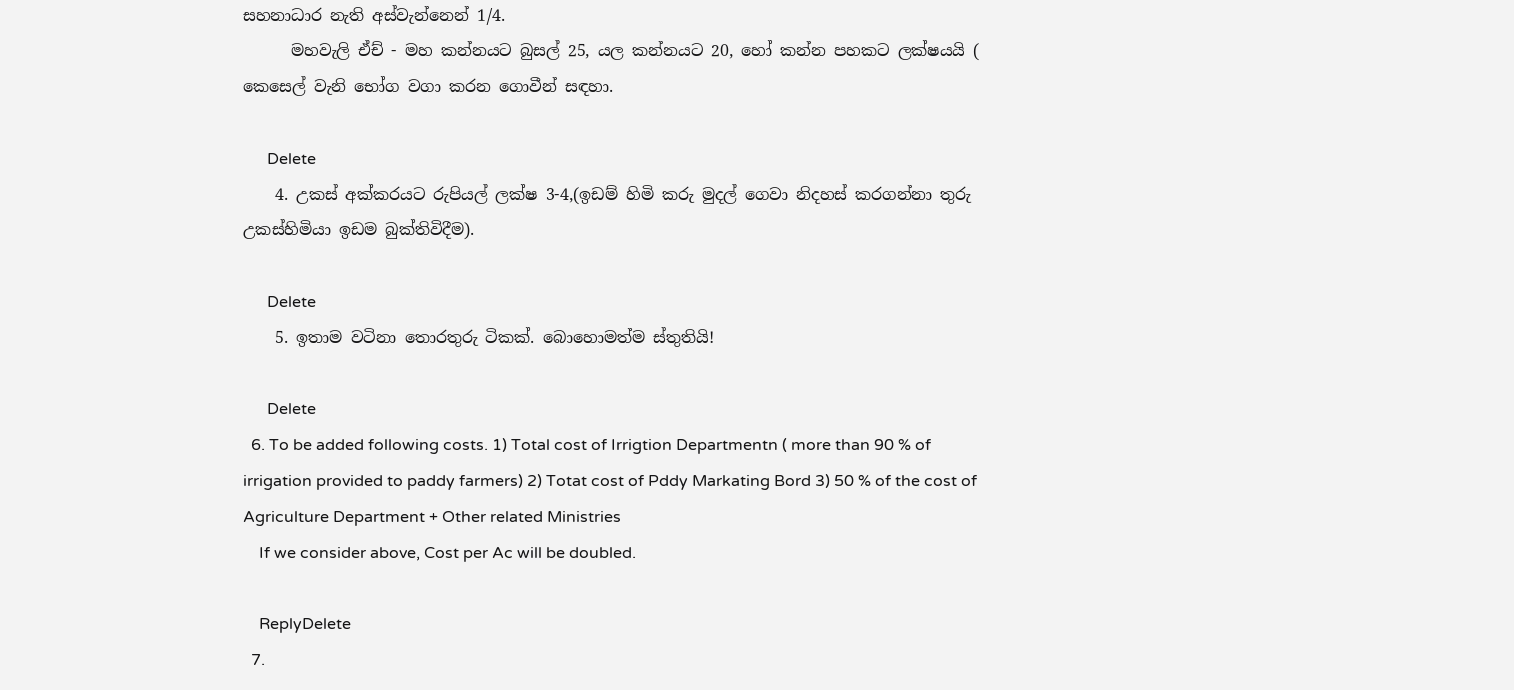සහනාධාර නැති අස්වැන්නෙන් 1/4.
      මහවැලි ඒච් - මහ කන්නයට බුසල් 25, යල කන්නයට 20, හෝ කන්න පහකට ලක්ෂයයි ( කෙසෙල් වැනි භෝග වගා කරන ගොවීන් සඳහා.

      Delete
    4. උකස් අක්කරයට රුපියල් ලක්ෂ 3-4,(ඉඩම් හිමි කරු මුදල් ගෙවා නිදහස් කරගන්නා තුරු උකස්හිමියා ඉඩම බුක්තිවිදීම).

      Delete
    5. ඉතාම වටිනා තොරතුරු ටිකක්. බොහොමත්ම ස්තුතියි!

      Delete
  6. To be added following costs. 1) Total cost of Irrigtion Departmentn ( more than 90 % of irrigation provided to paddy farmers) 2) Totat cost of Pddy Markating Bord 3) 50 % of the cost of Agriculture Department + Other related Ministries
    If we consider above, Cost per Ac will be doubled.

    ReplyDelete
  7.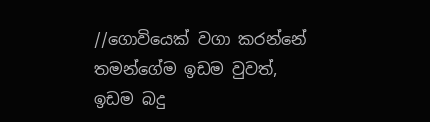//ගොවියෙක් වගා කරන්නේ තමන්ගේම ඉඩම වුවත්, ඉඩම බදු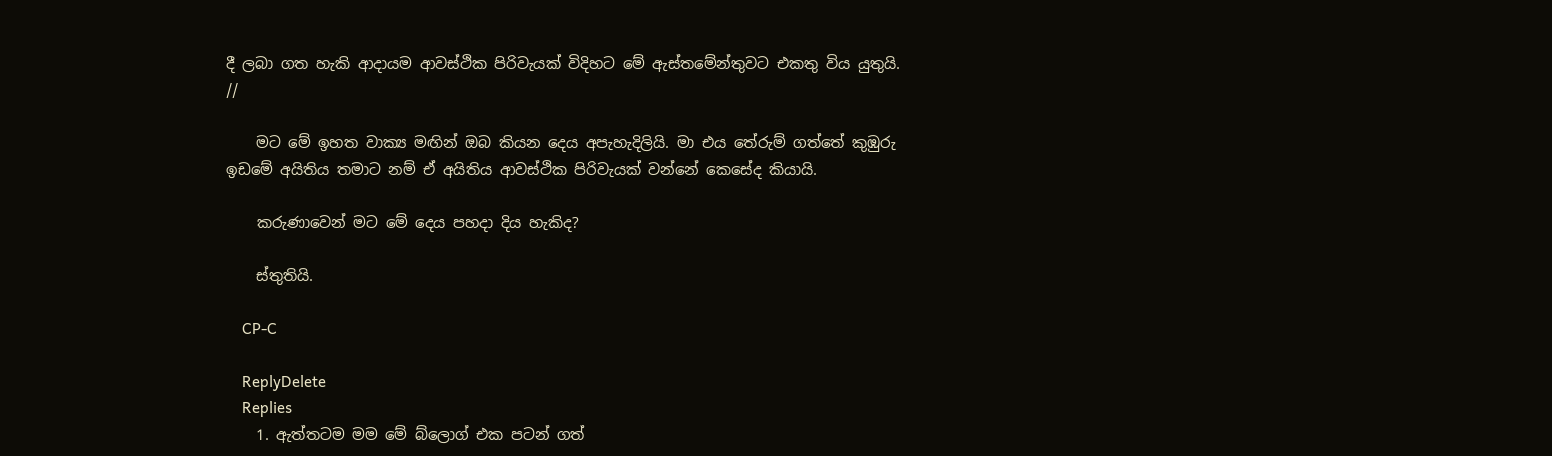දී ලබා ගත හැකි ආදායම ආවස්ථික පිරිවැයක් විදිහට මේ ඇස්තමේන්තුවට එකතු විය යුතුයි. //

    මට මේ ඉහත වාක්‍ය මඟින් ඔබ කියන දෙය අපැහැදිලියි. මා එය තේරුම් ගත්තේ කුඹුරු ඉඩමේ අයිතිය තමාට නම් ඒ අයිතිය ආවස්ථික පිරිවැයක් වන්නේ කෙසේද කියායි.

    කරුණාවෙන් මට මේ දෙය පහදා දිය හැකිද?

    ස්තුතියි.

    CP-C

    ReplyDelete
    Replies
    1. ඇත්තටම මම මේ බ්ලොග් එක පටන් ගත්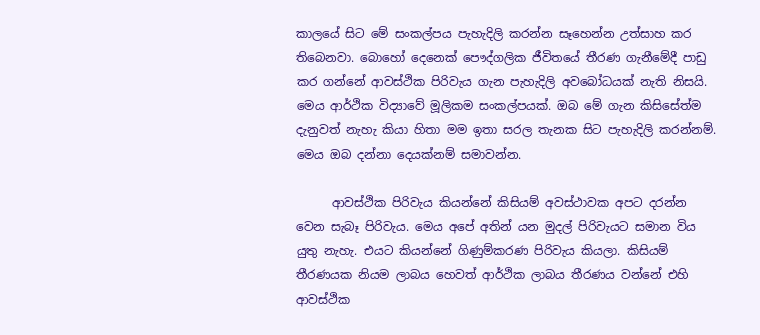කාලයේ සිට මේ සංකල්පය පැහැදිලි කරන්න සෑහෙන්න උත්සාහ කර තිබෙනවා. බොහෝ දෙනෙක් පෞද්ගලික ජීවිතයේ තීරණ ගැනීමේදී පාඩු කර ගන්නේ ආවස්ථික පිරිවැය ගැන පැහැදිලි අවබෝධයක් නැති නිසයි. මෙය ආර්ථික විද්‍යාවේ මූලිකම සංකල්පයක්. ඔබ මේ ගැන කිසිසේත්ම දැනුවත් නැහැ කියා හිතා මම ඉතා සරල තැනක සිට පැහැදිලි කරන්නම්. මෙය ඔබ දන්නා දෙයක්නම් සමාවන්න.

      ආවස්ථික පිරිවැය කියන්නේ කිසියම් අවස්ථාවක අපට දරන්න වෙන සැබෑ පිරිවැය. මෙය අපේ අතින් යන මුදල් පිරිවැයට සමාන විය යුතු නැහැ. එයට කියන්නේ ගිණුම්කරණ පිරිවැය කියලා. කිසියම් තීරණයක නියම ලාබය හෙවත් ආර්ථික ලාබය තීරණය වන්නේ එහි ආවස්ථික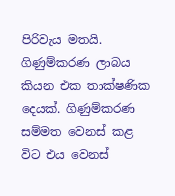පිරිවැය මතයි. ගිණුම්කරණ ලාබය කියන එක තාක්ෂණික දෙයක්. ගිණුම්කරණ සම්මත වෙනස් කළ විට එය වෙනස්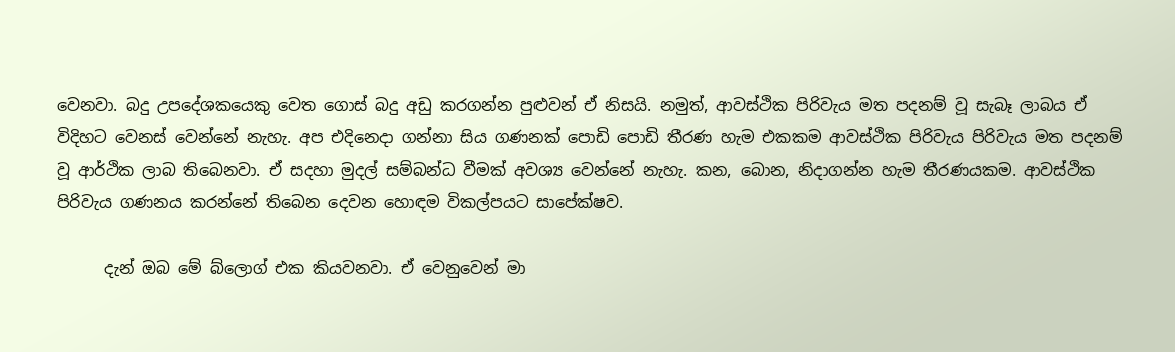වෙනවා. බදු උපදේශකයෙකු වෙත ගොස් බදු අඩු කරගන්න පුළුවන් ඒ නිසයි. නමුත්, ආවස්ථික පිරිවැය මත පදනම් වූ සැබෑ ලාබය ඒ විදිහට වෙනස් වෙන්නේ නැහැ. අප එදිනෙදා ගන්නා සිය ගණනක් පොඩි පොඩි තීරණ හැම එකකම ආවස්ථික පිරිවැය පිරිවැය මත පදනම් වූ ආර්ථික ලාබ තිබෙනවා. ඒ සදහා මුදල් සම්බන්ධ වීමක් අවශ්‍ය වෙන්නේ නැහැ. කන, බොන, නිදාගන්න හැම තීරණයකම. ආවස්ථික පිරිවැය ගණනය කරන්නේ තිබෙන දෙවන හොඳම විකල්පයට සාපේක්ෂව.

      දැන් ඔබ මේ බ්ලොග් එක කියවනවා. ඒ වෙනුවෙන් මා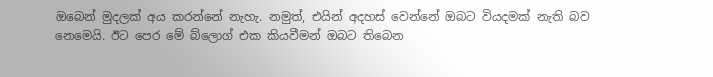ඔබෙන් මුදලක් අය කරන්නේ නැහැ. නමුත්, එයින් අදහස් වෙන්නේ ඔබට වියදමක් නැති බව නෙමෙයි. ඊට පෙර මේ බ්ලොග් එක කියවීමන් ඔබට තිබෙන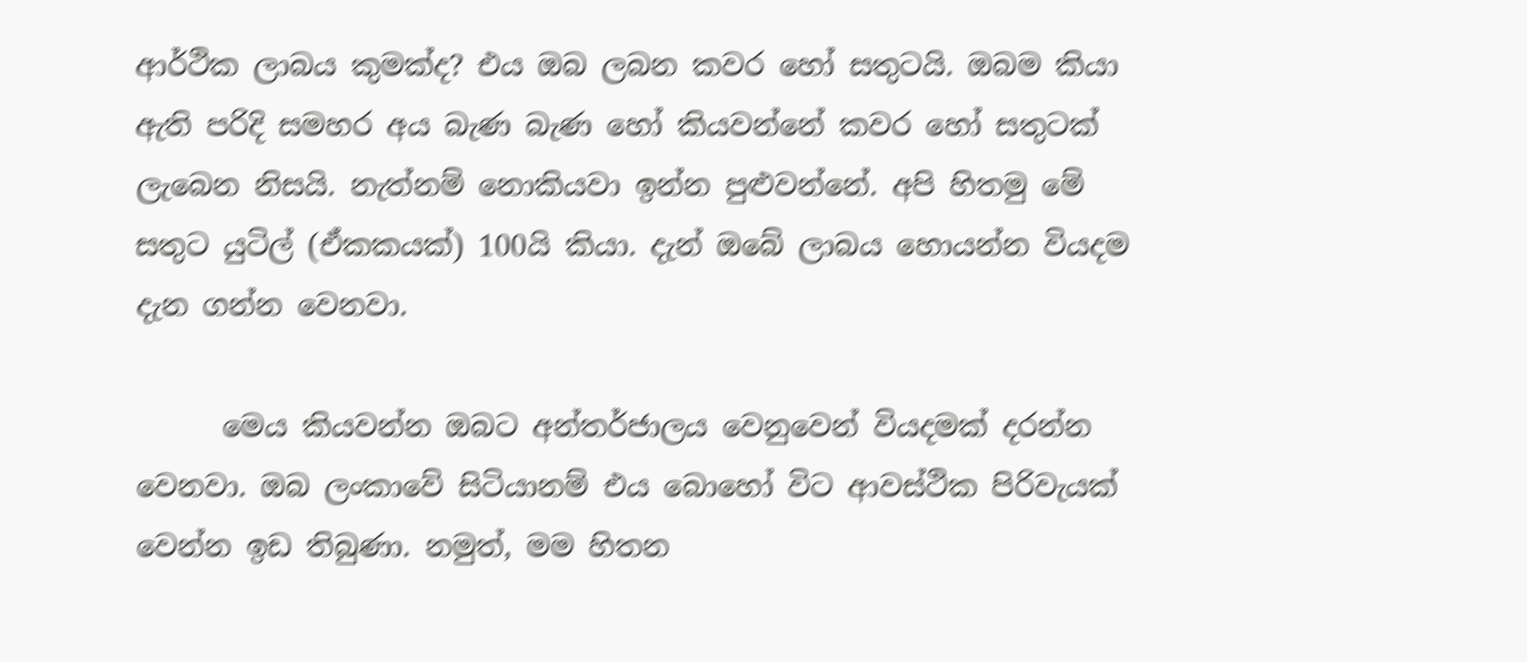ආර්ථික ලාබය කුමක්ද? එය ඔබ ලබන කවර හෝ සතුටයි. ඔබම කියා ඇති පරිදි සමහර අය බැණ බැණ හෝ කියවන්නේ කවර හෝ සතුටක් ලැබෙන නිසයි. නැත්නම් නොකියවා ඉන්න පුළුවන්නේ. අපි හිතමු මේ සතුට යුටිල් (ඒකකයක්) 100යි කියා. දැන් ඔබේ ලාබය හොයන්න වියදම දැන ගන්න වෙනවා.

      මෙය කියවන්න ඔබට අන්තර්ජාලය වෙනුවෙන් වියදමක් දරන්න වෙනවා. ඔබ ලංකාවේ සිටියානම් එය බොහෝ විට ආවස්ථික පිරිවැයක් වෙන්න ඉඩ තිබුණා. නමුත්, මම හිතන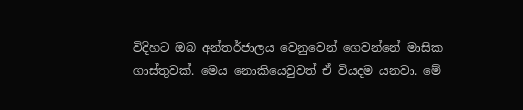විදිහට ඔබ අන්තර්ජාලය වෙනුවෙන් ගෙවන්නේ මාසික ගාස්තුවක්. මෙය නොකියෙවුවත් ඒ වියදම යනවා. මේ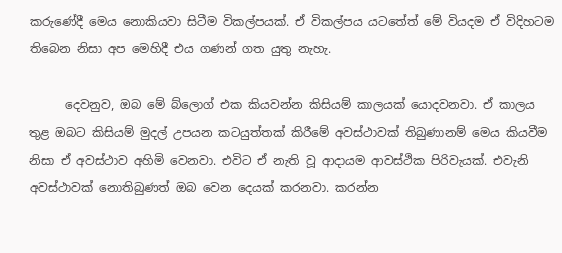කරුණේදී මෙය නොකියවා සිටීම විකල්පයක්. ඒ විකල්පය යටතේත් මේ වියදම ඒ විදිහටම තිබෙන නිසා අප මෙහිදී එය ගණන් ගත යුතු නැහැ.

      දෙවනුව, ඔබ මේ බ්ලොග් එක කියවන්න කිසියම් කාලයක් යොදවනවා. ඒ කාලය තුළ ඔබට කිසියම් මුදල් උපයන කටයුත්තක් කිරීමේ අවස්ථාවක් තිබුණානම් මෙය කියවීම නිසා ඒ අවස්ථාව අහිමි වෙනවා. එවිට ඒ නැති වූ ආදායම ආවස්ථික පිරිවැයක්. එවැනි අවස්ථාවක් නොතිබුණත් ඔබ වෙන දෙයක් කරනවා. කරන්න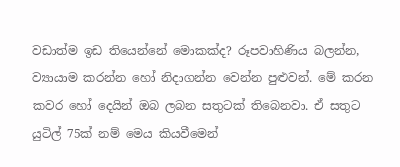වඩාත්ම ඉඩ තියෙන්නේ මොකක්ද? රූපවාහිණිය බලන්න, ව්‍යායාම කරන්න හෝ නිදාගන්න වෙන්න පුළුවන්. මේ කරන කවර හෝ දෙයින් ඔබ ලබන සතුටක් තිබෙනවා. ඒ සතුට යුටිල් 75ක් නම් මෙය කියවීමෙන්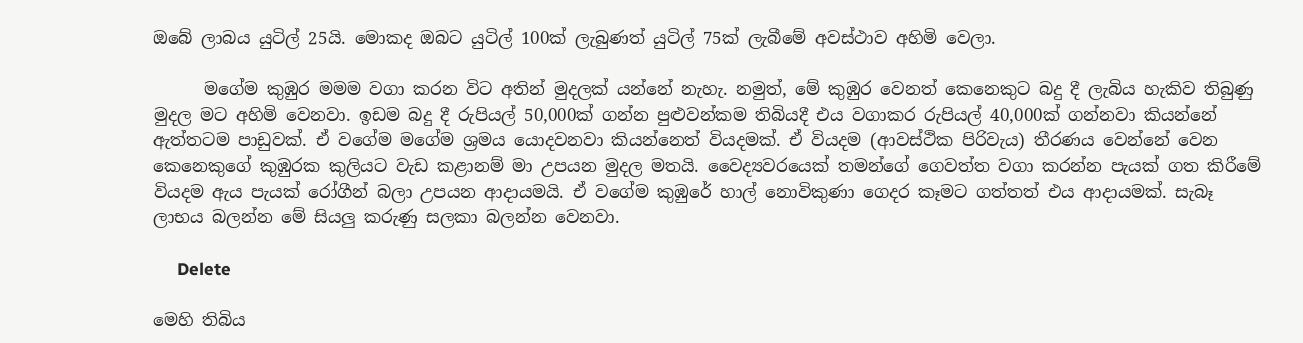ඔබේ ලාබය යුටිල් 25යි. මොකද ඔබට යුටිල් 100ක් ලැබුණත් යුටිල් 75ක් ලැබීමේ අවස්ථාව අහිමි වෙලා.

      මගේම කුඹුර මමම වගා කරන විට අතින් මුදලක් යන්නේ නැහැ. නමුත්, මේ කුඹුර වෙනත් කෙනෙකුට බදු දී ලැබිය හැකිව තිබුණු මුදල මට අහිමි වෙනවා. ඉඩම බදු දී රුපියල් 50,000ක් ගන්න පුළුවන්කම තිබියදී එය වගාකර රුපියල් 40,000ක් ගන්නවා කියන්නේ ඇත්තටම පාඩුවක්. ඒ වගේම මගේම ශ්‍රමය යොදවනවා කියන්නෙත් වියදමක්. ඒ වියදම (ආවස්ථික පිරිවැය) තීරණය වෙන්නේ වෙන කෙනෙකුගේ කුඹුරක කුලියට වැඩ කළානම් මා උපයන මුදල මතයි. වෛද්‍යවරයෙක් තමන්ගේ ගෙවත්ත වගා කරන්න පැයක් ගත කිරීමේ වියදම ඇය පැයක් රෝගීන් බලා උපයන ආදායමයි. ඒ වගේම කුඹුරේ හාල් නොවිකුණා ගෙදර කෑමට ගත්තත් එය ආදායමක්. සැබෑ ලාභය බලන්න මේ සියලු කරුණු සලකා බලන්න වෙනවා.

      Delete

මෙහි තිබිය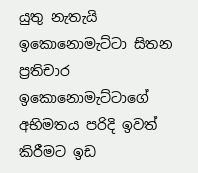යුතු නැතැයි ඉකොනොමැට්ටා සිතන ප්‍රතිචාර ඉකොනොමැට්ටාගේ අභිමතය පරිදි ඉවත් කිරීමට ඉඩ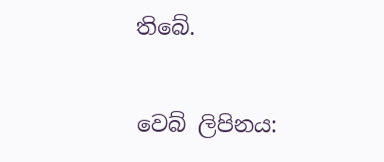තිබේ.

වෙබ් ලිපිනය: